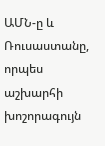ԱՄՆ-ը և Ռուսաստանը, որպես աշխարհի խոշորագույն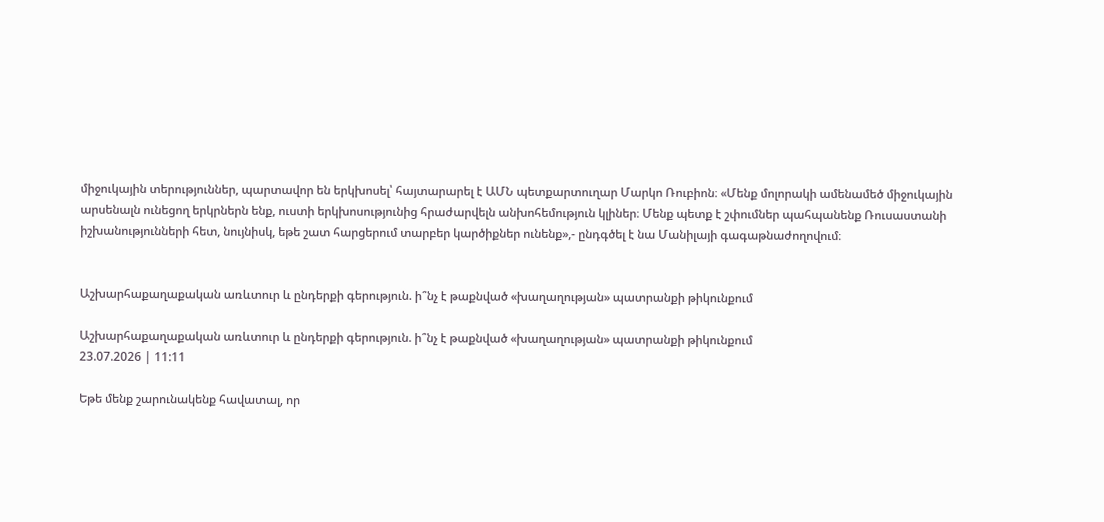միջուկային տերություններ, պարտավոր են երկխոսել՝ հայտարարել է ԱՄՆ պետքարտուղար Մարկո Ռուբիոն։ «Մենք մոլորակի ամենամեծ միջուկային արսենալն ունեցող երկրներն ենք, ուստի երկխոսությունից հրաժարվելն անխոհեմություն կլիներ։ Մենք պետք է շփումներ պահպանենք Ռուսաստանի իշխանությունների հետ, նույնիսկ, եթե շատ հարցերում տարբեր կարծիքներ ունենք»,- ընդգծել է նա Մանիլայի գագաթնաժողովում։


Աշխարհաքաղաքական առևտուր և ընդերքի գերություն. ի՞նչ է թաքնված «խաղաղության» պատրանքի թիկունքում

Աշխարհաքաղաքական առևտուր և ընդերքի գերություն. ի՞նչ է թաքնված «խաղաղության» պատրանքի թիկունքում
23.07.2026 | 11:11

Եթե մենք շարունակենք հավատալ, որ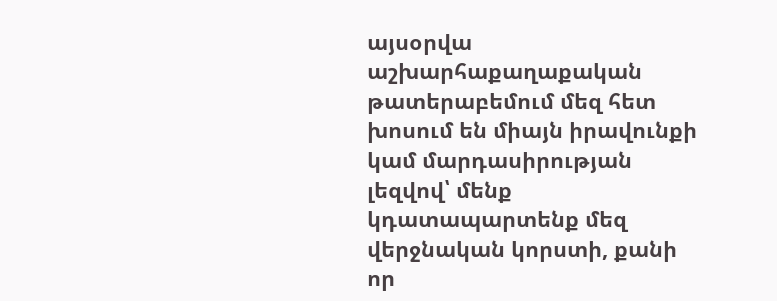այսօրվա աշխարհաքաղաքական թատերաբեմում մեզ հետ խոսում են միայն իրավունքի կամ մարդասիրության լեզվով՝ մենք կդատապարտենք մեզ վերջնական կորստի, քանի որ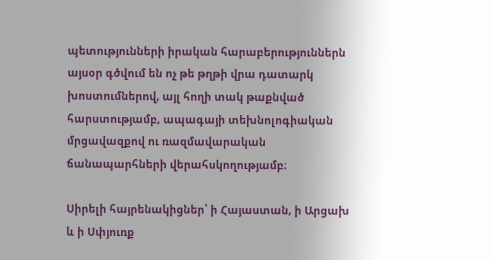պետությունների իրական հարաբերություններն այսօր գծվում են ոչ թե թղթի վրա դատարկ խոստումներով, այլ հողի տակ թաքնված հարստությամբ, ապագայի տեխնոլոգիական մրցավազքով ու ռազմավարական ճանապարհների վերահսկողությամբ։

Սիրելի հայրենակիցներ՝ ի Հայաստան, ի Արցախ և ի Սփյուռք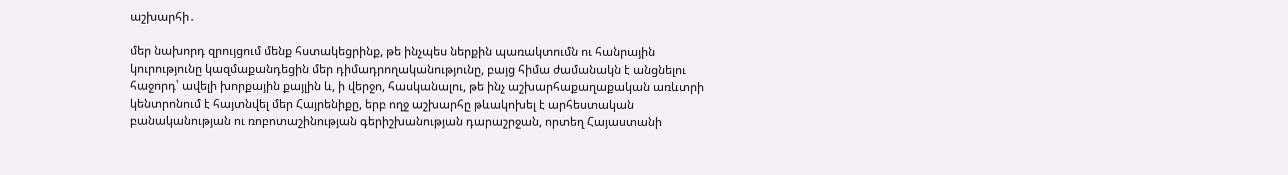աշխարհի․

մեր նախորդ զրույցում մենք հստակեցրինք, թե ինչպես ներքին պառակտումն ու հանրային կուրությունը կազմաքանդեցին մեր դիմադրողականությունը, բայց հիմա ժամանակն է անցնելու հաջորդ՝ ավելի խորքային քայլին և, ի վերջո, հասկանալու, թե ինչ աշխարհաքաղաքական առևտրի կենտրոնում է հայտնվել մեր Հայրենիքը, երբ ողջ աշխարհը թևակոխել է արհեստական բանականության ու ռոբոտաշինության գերիշխանության դարաշրջան, որտեղ Հայաստանի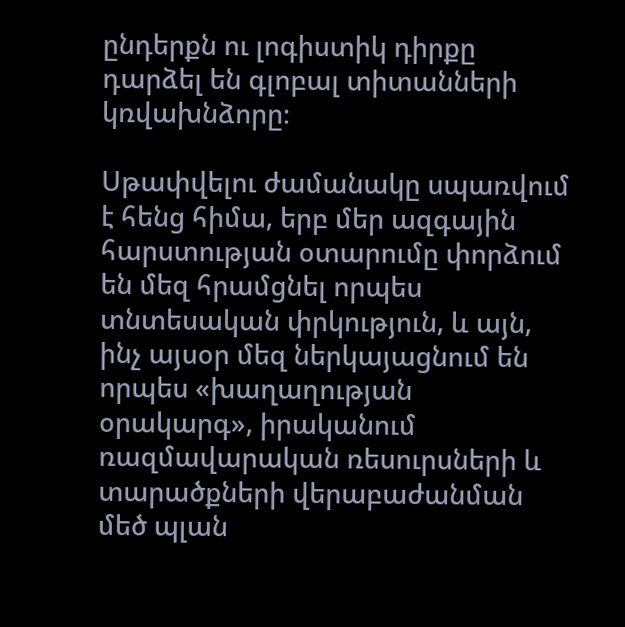ընդերքն ու լոգիստիկ դիրքը դարձել են գլոբալ տիտանների կռվախնձորը։

Սթափվելու ժամանակը սպառվում է հենց հիմա, երբ մեր ազգային հարստության օտարումը փորձում են մեզ հրամցնել որպես տնտեսական փրկություն, և այն, ինչ այսօր մեզ ներկայացնում են որպես «խաղաղության օրակարգ», իրականում ռազմավարական ռեսուրսների և տարածքների վերաբաժանման մեծ պլան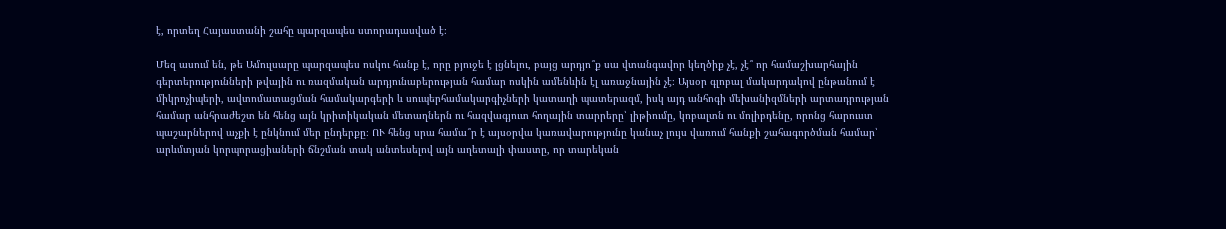է, որտեղ Հայաստանի շահը պարզապես ստորադասված է։

Մեզ ասում են, թե Ամուլսարը պարզապես ոսկու հանք է, որը բյուջե է լցնելու, բայց արդյո՞ք սա վտանգավոր կեղծիք չէ, չէ՞ որ համաշխարհային գերտերությունների թվային ու ռազմական արդյունաբերության համար ոսկին ամենևին էլ առաջնային չէ։ Այսօր գլոբալ մակարդակով ընթանում է միկրոչիպերի, ավտոմատացման համակարգերի և սուպերհամակարգիչների կատաղի պատերազմ, իսկ այդ անհոգի մեխանիզմների արտադրության համար անհրաժեշտ են հենց այն կրիտիկական մետաղներն ու հազվագյուտ հողային տարրերը՝ լիթիումը, կոբալտն ու մոլիբդենը, որոնց հարուստ պաշարներով աչքի է ընկնում մեր ընդերքը։ ՈՒ հենց սրա համա՞ր է այսօրվա կառավարությունը կանաչ լույս վառում հանքի շահագործման համար՝ արևմտյան կորպորացիաների ճնշման տակ անտեսելով այն աղետալի փաստը, որ տարեկան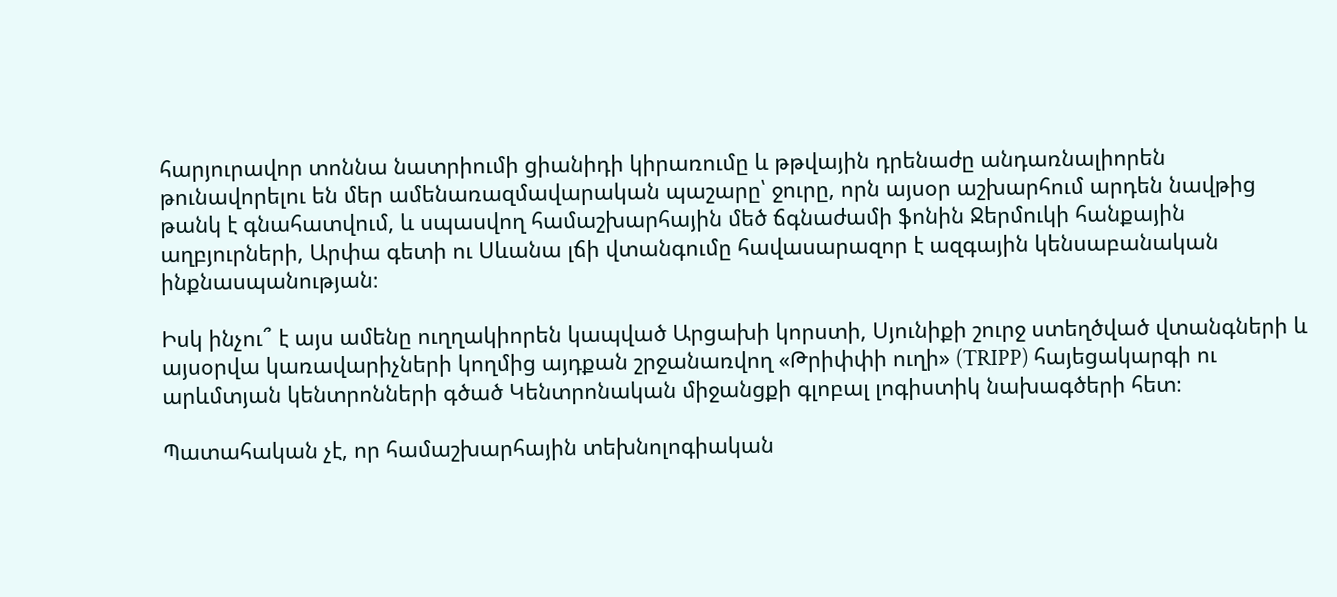հարյուրավոր տոննա նատրիումի ցիանիդի կիրառումը և թթվային դրենաժը անդառնալիորեն թունավորելու են մեր ամենառազմավարական պաշարը՝ ջուրը, որն այսօր աշխարհում արդեն նավթից թանկ է գնահատվում, և սպասվող համաշխարհային մեծ ճգնաժամի ֆոնին Ջերմուկի հանքային աղբյուրների, Արփա գետի ու Սևանա լճի վտանգումը հավասարազոր է ազգային կենսաբանական ինքնասպանության։

Իսկ ինչու՞ է այս ամենը ուղղակիորեն կապված Արցախի կորստի, Սյունիքի շուրջ ստեղծված վտանգների և այսօրվա կառավարիչների կողմից այդքան շրջանառվող «Թրիփփի ուղի» (TRIPP) հայեցակարգի ու արևմտյան կենտրոնների գծած Կենտրոնական միջանցքի գլոբալ լոգիստիկ նախագծերի հետ։

Պատահական չէ, որ համաշխարհային տեխնոլոգիական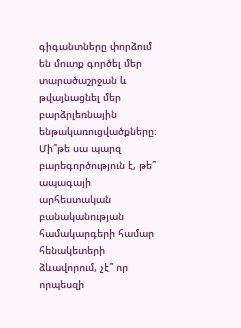գիգանտները փորձում են մուտք գործել մեր տարածաշրջան և թվայնացնել մեր բարձրլեռնային ենթակառուցվածքները։ Մի՞թե սա պարզ բարեգործություն է, թե՞ ապագայի արհեստական բանականության համակարգերի համար հենակետերի ձևավորում, չէ՞ որ որպեսզի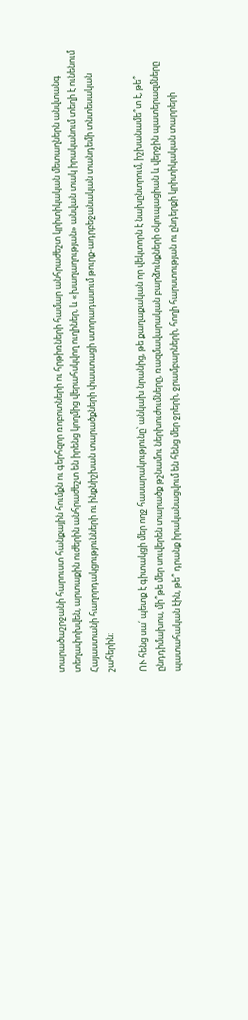տարածաշրջանի հարուստ հանքային հումքն ու գերհզոր ռոբոտների ու հրթիռների համար անհրաժեշտ կրիտիկական մետաղներն անվտանգ տեղափոխվեն, արտաքին ուժերին անհրաժեշտ են իրենց կողմից վերահսկվող ուղիներ, և «խաղաղության» անվան տակ իրականում տեղի է ունենում Հայաստանի հաղորդակցությունների ու ինքնիշխան տարածքների փաստացի ստորադասում թուրք-ադրբեջանական տանդեմի տնտեսական շահերին։

ՈՒ հենց սա՛ պետք է գիտակցի մեր ողջ հասարակությունը՝ անկախ նրանից, թե քաղաքական որ վեկտորն է նախընտրում, իշխանամե՞տ է, թե՞ ընդդիմախոս, մի՞թե մեր սուվերեն տարածք թշնամու ներխուժումները, ռազմավարական բարձունքների օկուպացիան և վերջին պատերազմները պատահական էին, թե՞ դրանք իրականացվում են հենց մեր ջրերի, ջրամբարների, հողի հարստության ու ընդերքի կրիտիկական տարրերի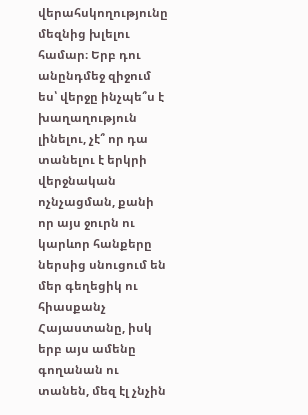վերահսկողությունը մեզնից խլելու համար։ Երբ դու անընդմեջ զիջում ես՝ վերջը ինչպե՞ս է խաղաղություն լինելու, չէ՞ որ դա տանելու է երկրի վերջնական ոչնչացման, քանի որ այս ջուրն ու կարևոր հանքերը ներսից սնուցում են մեր գեղեցիկ ու հիասքանչ Հայաստանը, իսկ երբ այս ամենը գողանան ու տանեն, մեզ էլ չնչին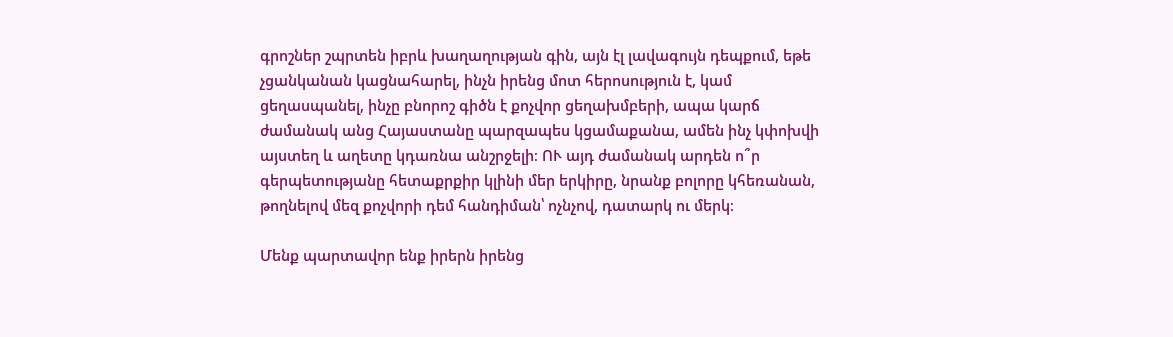գրոշներ շպրտեն իբրև խաղաղության գին, այն էլ լավագույն դեպքում, եթե չցանկանան կացնահարել, ինչն իրենց մոտ հերոսություն է, կամ ցեղասպանել, ինչը բնորոշ գիծն է քոչվոր ցեղախմբերի, ապա կարճ ժամանակ անց Հայաստանը պարզապես կցամաքանա, ամեն ինչ կփոխվի այստեղ և աղետը կդառնա անշրջելի։ ՈՒ այդ ժամանակ արդեն ո՞ր գերպետությանը հետաքրքիր կլինի մեր երկիրը, նրանք բոլորը կհեռանան, թողնելով մեզ քոչվորի դեմ հանդիման՝ ոչնչով, դատարկ ու մերկ։

Մենք պարտավոր ենք իրերն իրենց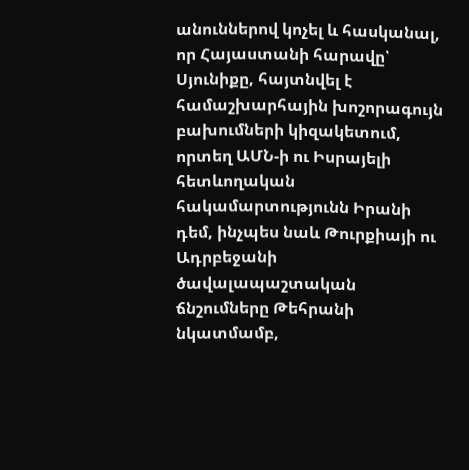անուններով կոչել և հասկանալ, որ Հայաստանի հարավը՝ Սյունիքը, հայտնվել է համաշխարհային խոշորագույն բախումների կիզակետում, որտեղ ԱՄՆ-ի ու Իսրայելի հետևողական հակամարտությունն Իրանի դեմ, ինչպես նաև Թուրքիայի ու Ադրբեջանի ծավալապաշտական ճնշումները Թեհրանի նկատմամբ,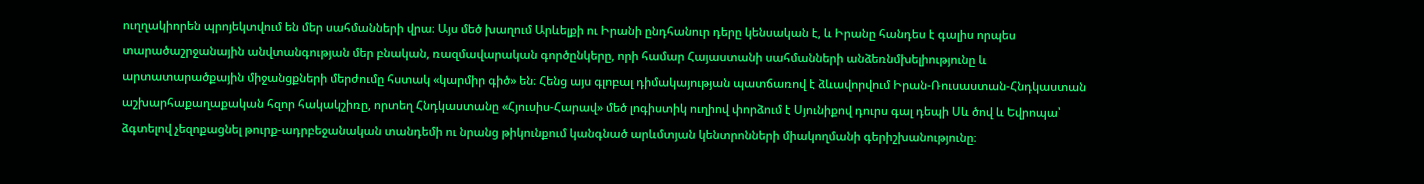ուղղակիորեն պրոյեկտվում են մեր սահմանների վրա։ Այս մեծ խաղում Արևելքի ու Իրանի ընդհանուր դերը կենսական է, և Իրանը հանդես է գալիս որպես տարածաշրջանային անվտանգության մեր բնական, ռազմավարական գործընկերը, որի համար Հայաստանի սահմանների անձեռնմխելիությունը և արտատարածքային միջանցքների մերժումը հստակ «կարմիր գիծ» են։ Հենց այս գլոբալ դիմակայության պատճառով է ձևավորվում Իրան-Ռուսաստան-Հնդկաստան աշխարհաքաղաքական հզոր հակակշիռը, որտեղ Հնդկաստանը «Հյուսիս-Հարավ» մեծ լոգիստիկ ուղիով փորձում է Սյունիքով դուրս գալ դեպի Սև ծով և Եվրոպա՝ ձգտելով չեզոքացնել թուրք-ադրբեջանական տանդեմի ու նրանց թիկունքում կանգնած արևմտյան կենտրոնների միակողմանի գերիշխանությունը։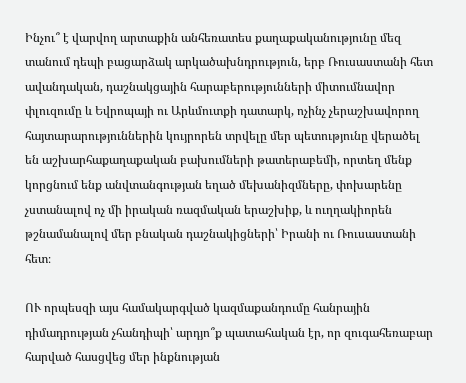Ինչու՞ է վարվող արտաքին անհեռատես քաղաքականությունը մեզ տանում դեպի բացարձակ արկածախնդրություն, երբ Ռուսաստանի հետ ավանդական, դաշնակցային հարաբերությունների միտումնավոր փլուզումը և Եվրոպայի ու Արևմուտքի դատարկ, ոչինչ չերաշխավորող հայտարարություններին կույրորեն տրվելը մեր պետությունը վերածել են աշխարհաքաղաքական բախումների թատերաբեմի, որտեղ մենք կորցնում ենք անվտանգության եղած մեխանիզմները, փոխարենը չստանալով ոչ մի իրական ռազմական երաշխիք, և ուղղակիորեն թշնամանալով մեր բնական դաշնակիցների՝ Իրանի ու Ռուսաստանի հետ։

ՈՒ որպեսզի այս համակարգված կազմաքանդումը հանրային դիմադրության չհանդիպի՝ արդյո՞ք պատահական էր, որ զուգահեռաբար հարված հասցվեց մեր ինքնության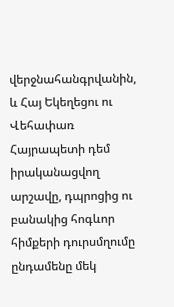վերջնահանգրվանին, և Հայ Եկեղեցու ու Վեհափառ Հայրապետի դեմ իրականացվող արշավը, դպրոցից ու բանակից հոգևոր հիմքերի դուրսմղումը ընդամենը մեկ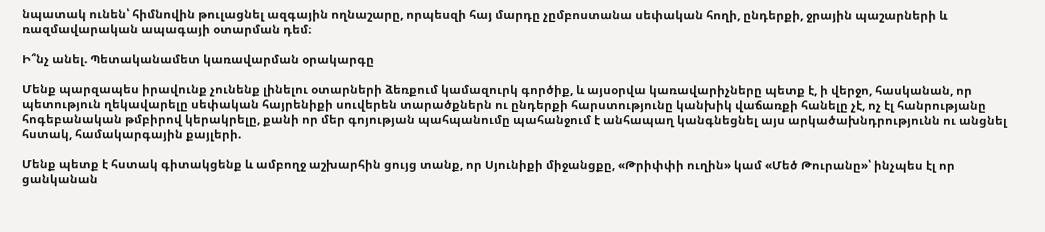նպատակ ունեն՝ հիմնովին թուլացնել ազգային ողնաշարը, որպեսզի հայ մարդը չըմբոստանա սեփական հողի, ընդերքի, ջրային պաշարների և ռազմավարական ապագայի օտարման դեմ։

Ի՞նչ անել. Պետականամետ կառավարման օրակարգը

Մենք պարզապես իրավունք չունենք լինելու օտարների ձեռքում կամազուրկ գործիք, և այսօրվա կառավարիչները պետք է, ի վերջո, հասկանան, որ պետություն ղեկավարելը սեփական հայրենիքի սուվերեն տարածքներն ու ընդերքի հարստությունը կանխիկ վաճառքի հանելը չէ, ոչ էլ հանրությանը հոգեբանական թմբիրով կերակրելը, քանի որ մեր գոյության պահպանումը պահանջում է անհապաղ կանգնեցնել այս արկածախնդրությունն ու անցնել հստակ, համակարգային քայլերի.

Մենք պետք է հստակ գիտակցենք և ամբողջ աշխարհին ցույց տանք, որ Սյունիքի միջանցքը, «Թրիփփի ուղին» կամ «Մեծ Թուրանը»՝ ինչպես էլ որ ցանկանան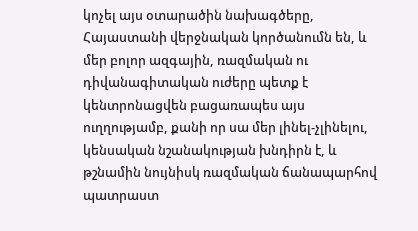կոչել այս օտարածին նախագծերը, Հայաստանի վերջնական կործանումն են, և մեր բոլոր ազգային, ռազմական ու դիվանագիտական ուժերը պետք է կենտրոնացվեն բացառապես այս ուղղությամբ, քանի որ սա մեր լինել-չլինելու, կենսական նշանակության խնդիրն է, և թշնամին նույնիսկ ռազմական ճանապարհով պատրաստ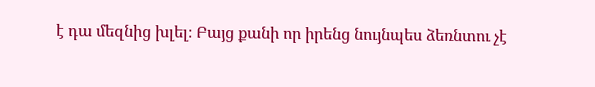է դա մեզնից խլել։ Բայց քանի որ իրենց նույնպես ձեռնտու չէ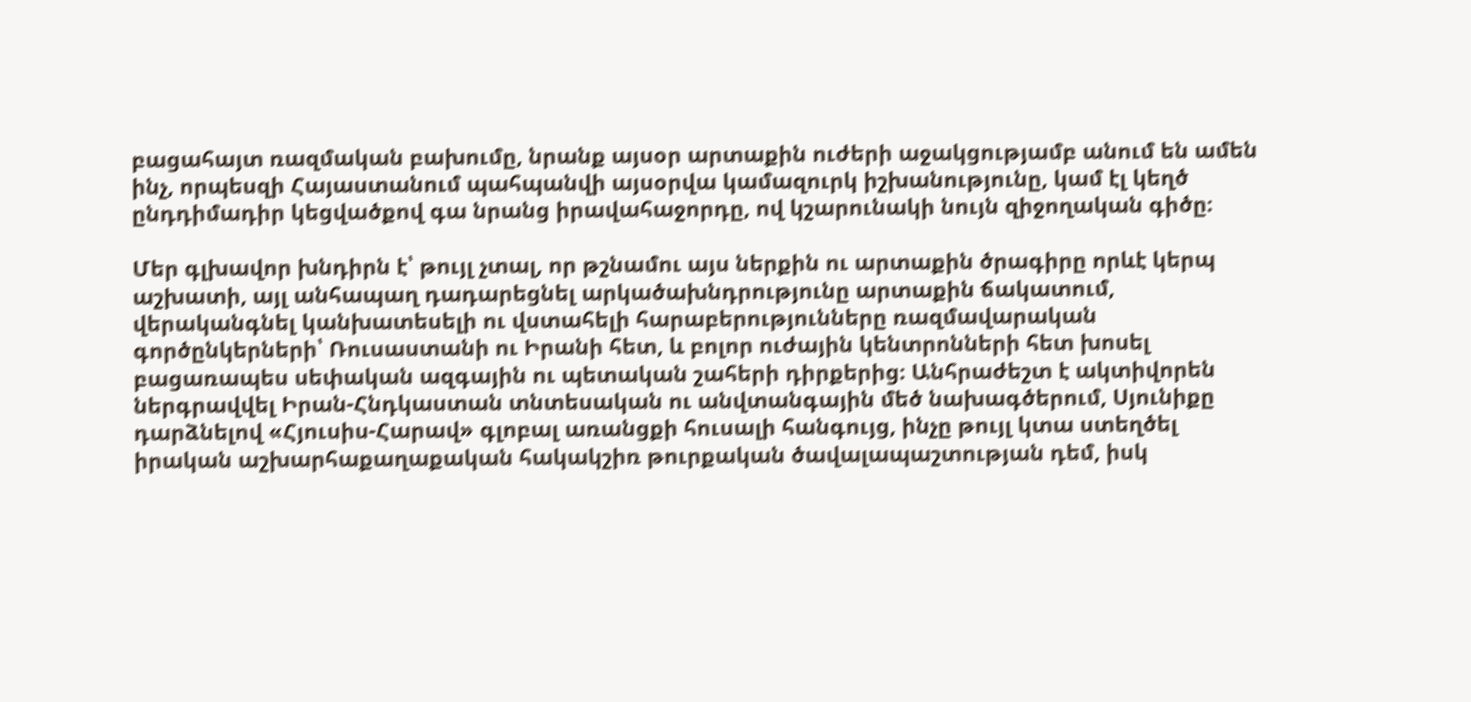բացահայտ ռազմական բախումը, նրանք այսօր արտաքին ուժերի աջակցությամբ անում են ամեն ինչ, որպեսզի Հայաստանում պահպանվի այսօրվա կամազուրկ իշխանությունը, կամ էլ կեղծ ընդդիմադիր կեցվածքով գա նրանց իրավահաջորդը, ով կշարունակի նույն զիջողական գիծը։

Մեր գլխավոր խնդիրն է՝ թույլ չտալ, որ թշնամու այս ներքին ու արտաքին ծրագիրը որևէ կերպ աշխատի, այլ անհապաղ դադարեցնել արկածախնդրությունը արտաքին ճակատում, վերականգնել կանխատեսելի ու վստահելի հարաբերությունները ռազմավարական գործընկերների՝ Ռուսաստանի ու Իրանի հետ, և բոլոր ուժային կենտրոնների հետ խոսել բացառապես սեփական ազգային ու պետական շահերի դիրքերից։ Անհրաժեշտ է ակտիվորեն ներգրավվել Իրան-Հնդկաստան տնտեսական ու անվտանգային մեծ նախագծերում, Սյունիքը դարձնելով «Հյուսիս-Հարավ» գլոբալ առանցքի հուսալի հանգույց, ինչը թույլ կտա ստեղծել իրական աշխարհաքաղաքական հակակշիռ թուրքական ծավալապաշտության դեմ, իսկ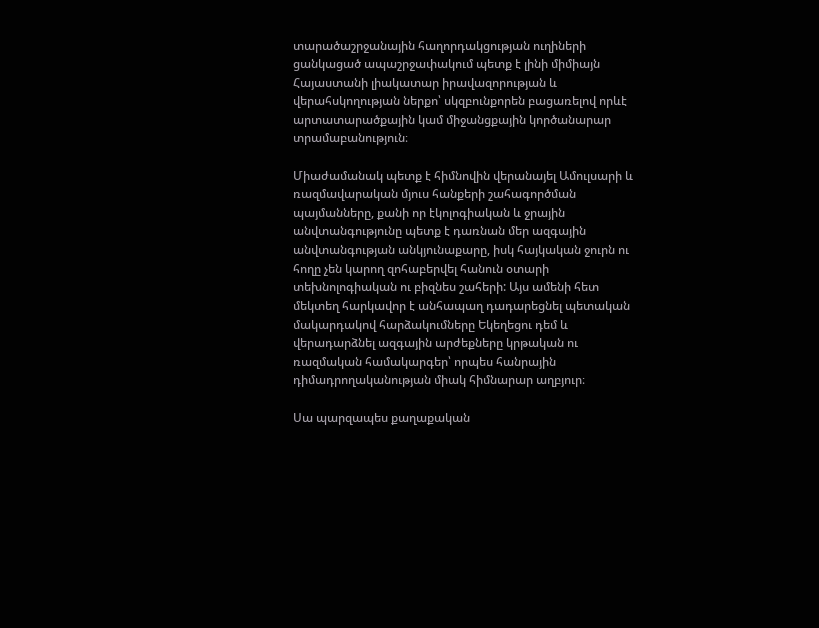տարածաշրջանային հաղորդակցության ուղիների ցանկացած ապաշրջափակում պետք է լինի միմիայն Հայաստանի լիակատար իրավազորության և վերահսկողության ներքո՝ սկզբունքորեն բացառելով որևէ արտատարածքային կամ միջանցքային կործանարար տրամաբանություն։

Միաժամանակ պետք է հիմնովին վերանայել Ամուլսարի և ռազմավարական մյուս հանքերի շահագործման պայմանները, քանի որ էկոլոգիական և ջրային անվտանգությունը պետք է դառնան մեր ազգային անվտանգության անկյունաքարը, իսկ հայկական ջուրն ու հողը չեն կարող զոհաբերվել հանուն օտարի տեխնոլոգիական ու բիզնես շահերի: Այս ամենի հետ մեկտեղ հարկավոր է անհապաղ դադարեցնել պետական մակարդակով հարձակումները Եկեղեցու դեմ և վերադարձնել ազգային արժեքները կրթական ու ռազմական համակարգեր՝ որպես հանրային դիմադրողականության միակ հիմնարար աղբյուր։

Սա պարզապես քաղաքական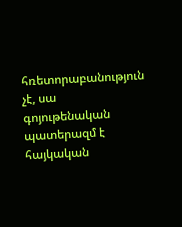հռետորաբանություն չէ, սա գոյութենական պատերազմ է հայկական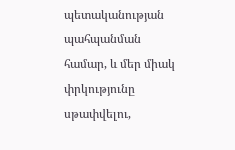պետականության պահպանման համար, և մեր միակ փրկությունը սթափվելու,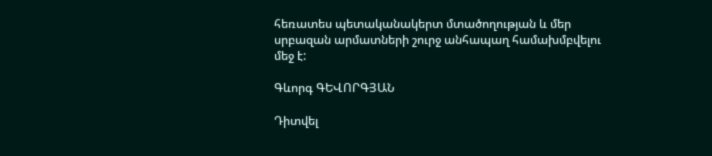հեռատես պետականակերտ մտածողության և մեր սրբազան արմատների շուրջ անհապաղ համախմբվելու մեջ է:

Գևորգ ԳԵՎՈՐԳՅԱՆ

Դիտվել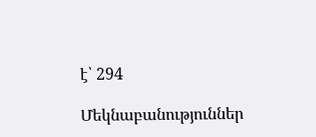է՝ 294

Մեկնաբանություններ